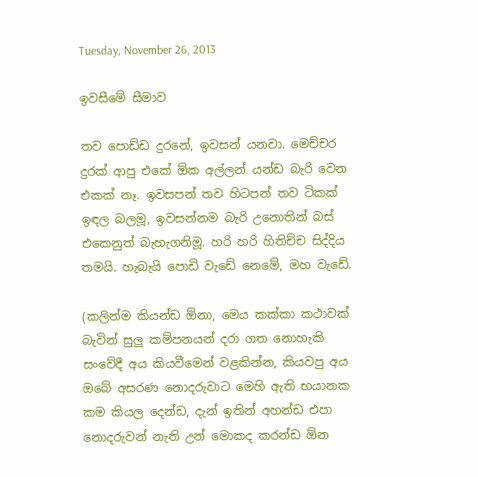Tuesday, November 26, 2013

ඉවසීමේ සීමාව

තව පොඩ්ඩ දුරනේ, ඉවසන් යනවා. මෙච්චර දුරක් ආපු එකේ ඕක අල්ලන් යන්ඩ බැරි වෙන එකක් නෑ. ඉවසපන් තව හිටපන් තව ටිකක් ඉඳල බලමූ, ඉවසන්නම බැරි උනොතින් බස් එකෙනුත් බැහැගනිමූ. හරි හරි හිතිච්ච සිද්දිය තමයි. හැබැයි පොඩි වැඩේ නෙමේ, මහ වැඩේ.

(කලින්ම කියන්ඩ ඕනා, මෙය කක්කා කථාවක් බැවින් සුලු කම්පනයන් දරා ගත නොහැකි සංවේදී අය කියවීමෙන් වළකින්න, කියවපු අය ඔබේ අසරණ නොදරුවාට මෙහි ඇති භයානක කම කියල දෙන්ඩ, දැන් ඉතින් අහන්ඩ එපා නොදරුවන් නැති උන් මොකද කරන්ඩ ඕන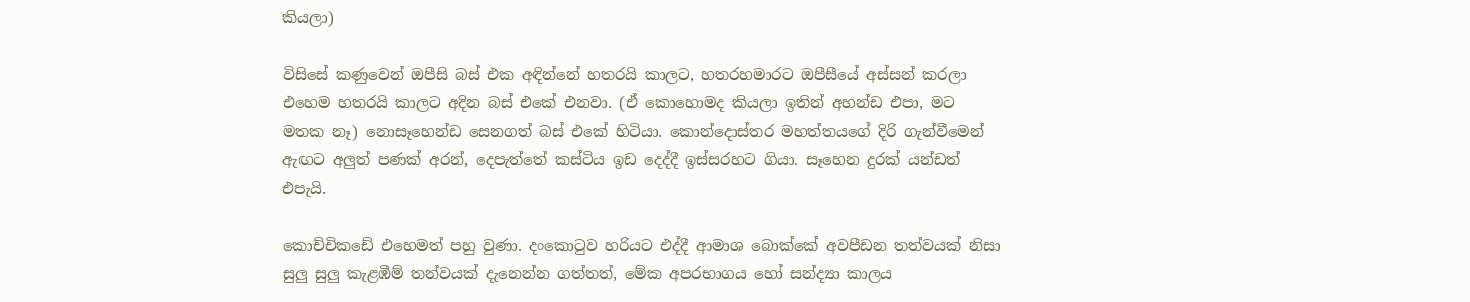කියලා)

විසිසේ කණුවෙන් ඔපීසි බස් එක අඳින්නේ හතරයි කාලට, හතරහමාරට ඔපීසීයේ අස්සන් කරලා එහෙම හතරයි කාලට අදින බස් එකේ එනවා. (ඒ කොහොමද කියලා ඉතින් අහන්ඩ එපා, මට මතක නෑ) නොසෑහෙන්ඩ සෙනගත් බස් එකේ හිටියා. කොන්දොස්තර මහත්තයගේ දිරි ගැන්වීමෙන් ඇඟට අලුත් පණක් අරන්, දෙපැත්තේ කස්ටිය ඉඩ දෙද්දී ඉස්සරහට ගියා. සෑහෙන දුරක් යන්ඩත් එපැයි.

කොච්චිකඩේ එහෙමත් පහු වුණා. දංකොටුව හරියට එද්දී ආමාශ බොක්කේ අවපීඩන තත්වයක් නිසා සුලු සුලු කැළඹීම් තන්වයක් දැනෙන්න ගත්තත්, මේක අපරභාගය හෝ සන්ද්‍යා කාලය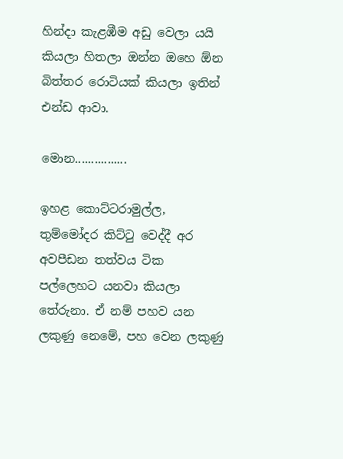හින්දා කැළඹීම අඩු වෙලා යයි කියලා හිතලා ඔන්න ඔහෙ ඕන බිත්තර රොටියක් කියලා ඉතින් එන්ඩ ආවා.

මොන................

ඉහළ කොට්ටරාමුල්ල, තුම්මෝදර කිට්ටු වෙද්දී අර අවපීඩන තත්වය ටික පල්ලෙහට යනවා කියලා තේරුනා. ඒ නම් පහව යන ලකුණු නෙමේ, පහ වෙන ලකුණු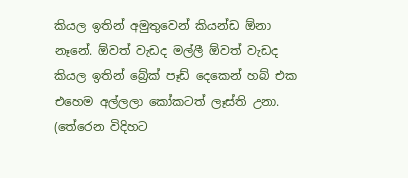කියල ඉතින් අමුතුවෙන් කියන්ඩ ඕනා නෑනේ. ඕවත් වැඩද මල්ලී ඕවත් වැඩද කියල ඉතින් බ්‍රේක් පෑඩ් දෙකෙන් හබ් එක එහෙම අල්ලලා කෝකටත් ලෑස්ති උනා. (තේරෙන විදිහට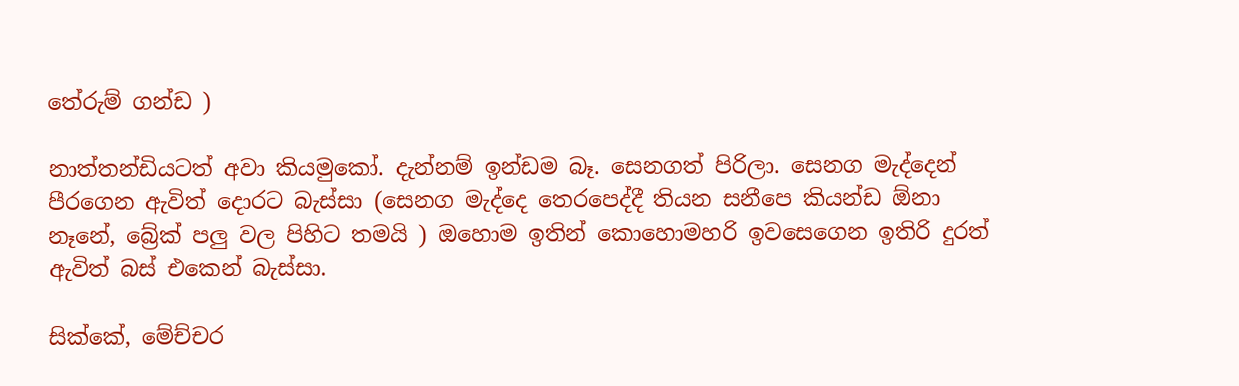තේරුම් ගන්ඩ )

නාත්තන්ඩියටත් අවා කියමුකෝ. දැන්නම් ඉන්ඩම බෑ. සෙනගත් පිරිලා. සෙනග මැද්දෙන් පීරගෙන ඇවිත් දොරට බැස්සා (සෙනග මැද්දෙ තෙරපෙද්දී තියන සනීපෙ කියන්ඩ ඕනා නෑනේ, බ්‍රේක් පලු වල පිහිට තමයි ) ඔහොම ඉතින් කොහොමහරි ඉවසෙගෙන ඉතිරි දුරත් ඇවිත් බස් එකෙන් බැස්සා.

සික්කේ, මේච්චර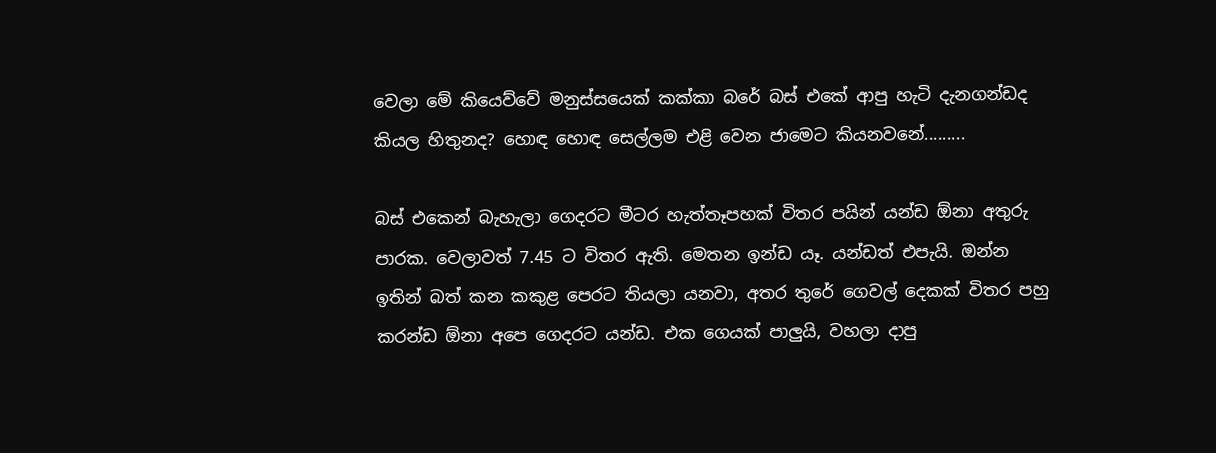වෙලා මේ කියෙව්වේ මනුස්සයෙක් කක්කා බරේ බස් එකේ ආපු හැටි දැනගන්ඩද කියල හිතුනද? හොඳ හොඳ සෙල්ලම එළි වෙන ජාමෙට කියනවනේ.........

බස් එකෙන් බැහැලා ගෙදරට මීටර හැත්තෑපහක් විතර පයින් යන්ඩ ඕනා අතුරු පාරක. වෙලාවත් 7.45 ට විතර ඇති. මෙතන ඉන්ඩ යෑ. යන්ඩත් එපැයි. ඔන්න ඉතින් බත් කන කකුළ පෙරට තියලා යනවා, අතර තුරේ ගෙවල් දෙකක් විතර පහු කරන්ඩ ඕනා අපෙ ගෙදරට යන්ඩ. එක ගෙයක් පාලුයි, වහලා දාපු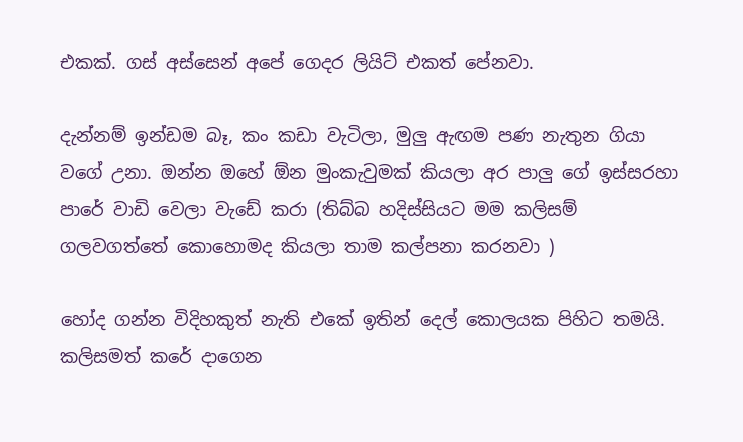එකක්. ගස් අස්සෙන් අපේ ගෙදර ලියිට් එකත් පේනවා.

දැන්නම් ඉන්ඩම බෑ, කං කඩා වැටිලා, මුලු ඇඟම පණ නැතුන ගියා වගේ උනා. ඔන්න ඔහේ ඕන මුංකැවුමක් කියලා අර පාලු ගේ ඉස්සරහා පාරේ වාඩි වෙලා වැඩේ කරා (තිබ්බ හදිස්සියට මම කලිසම් ගලවගත්තේ කොහොමද කියලා තාම කල්පනා කරනවා )

හෝද ගන්න විදිහකුත් නැති එකේ ඉතින් දෙල් කොලයක පිහිට තමයි. කලිසමත් කරේ දාගෙන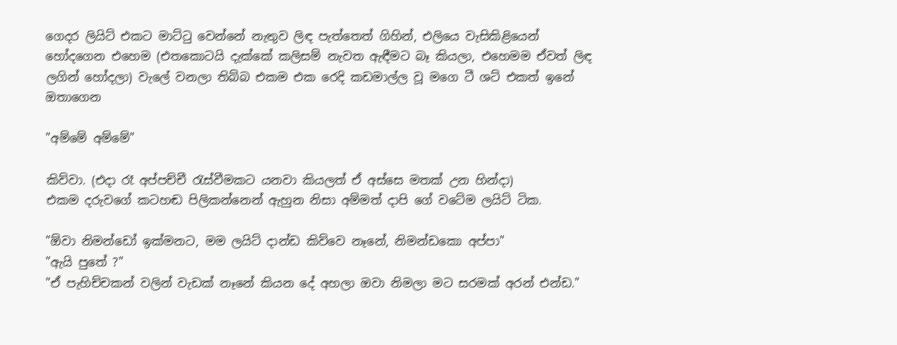ගෙදර ලියිට් එකට මාට්ටු වෙන්නේ නැතුව ලිඳ පැත්තෙත් ගිහින්, එලියෙ වැසිකිළියෙන් හෝදගෙන එහෙම (එතකොටයි දැක්කේ කලිසම් නැවත ඇඳීමට බෑ කියලා, එහෙමම ඒවත් ලිඳ ලගින් හෝදලා) වැලේ වනලා තිබ්බ එකම එක රෙදි කඩමාල්ල වූ මගෙ ටී ශට් එකත් ඉනේ ඔතාගෙන

"අම්මේ අම්මේ"

කිව්වා. (එදා රෑ අප්පච්චී රැස්වීමකට යනවා කියලත් ඒ අස්සෙ මතක් උන හින්දා)
එකම දරුවගේ කටහඬ පිලිකන්නෙන් ඇහුන නිසා අම්මත් දාපි ගේ වටේම ලයිට් ටික.

"ඕවා නිමන්ඩෝ ඉක්මනට, මම ලයිට් දාන්ඩ කිව්වෙ නෑනේ, නිමන්ඩකො අප්පා"
"ඇයි පුතේ ?"
"ඒ පැහිච්චකන් වලින් වැඩක් නෑනේ කියන දේ අහලා ඔවා නිමලා මට සරමක් අරන් එන්ඩ."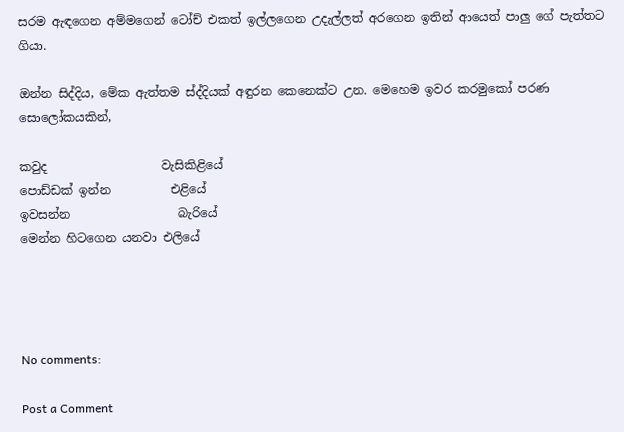සරම ඇඳගෙන අම්මගෙන් ටෝච් එකත් ඉල්ලගෙන උදැල්ලත් අරගෙන ඉතින් ආයෙත් පාලු ගේ පැත්තට ගියා.

ඔන්න සිද්දිය, මේක ඇත්තම ස්ද්දියක් අඳුරන කෙනෙක්ට උන. මෙහෙම ඉවර කරමුකෝ පරණ සොලෝකයකින්,

කවුද                   වැසිකිළියේ
පොඩ්ඩක් ඉන්න          එළියේ
ඉවසන්න                  බැරියේ
මෙන්න හිටගෙන යනවා එලියේ




No comments:

Post a Comment